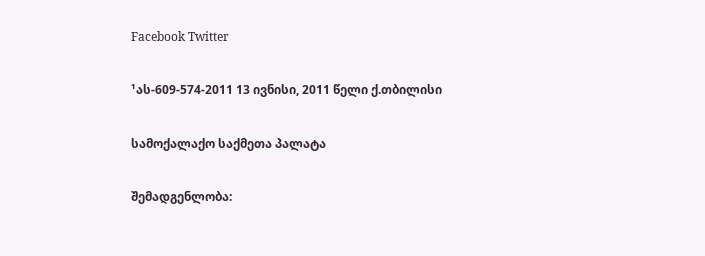Facebook Twitter

¹ას-609-574-2011 13 ივნისი, 2011 წელი ქ.თბილისი

სამოქალაქო საქმეთა პალატა

შემადგენლობა: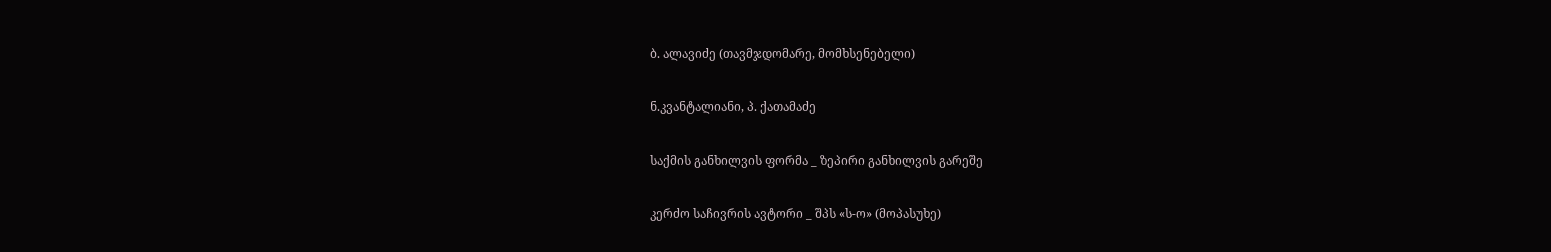ბ. ალავიძე (თავმჯდომარე, მომხსენებელი)

ნ.კვანტალიანი, პ. ქათამაძე

საქმის განხილვის ფორმა _ ზეპირი განხილვის გარეშე

კერძო საჩივრის ავტორი _ შპს «ს-ო» (მოპასუხე)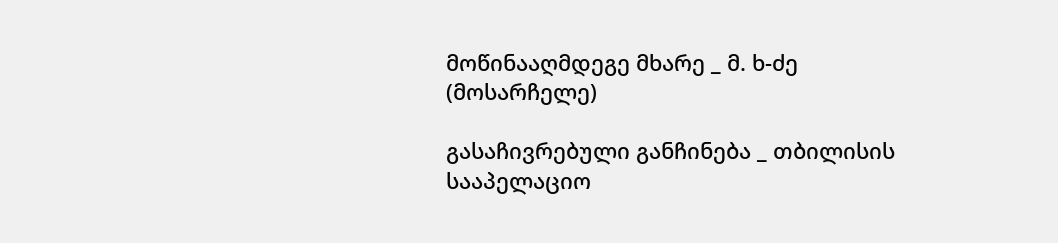მოწინააღმდეგე მხარე _ მ. ხ-ძე (მოსარჩელე)

გასაჩივრებული განჩინება _ თბილისის სააპელაციო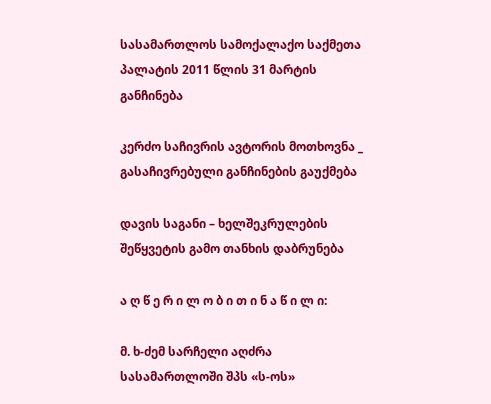სასამართლოს სამოქალაქო საქმეთა პალატის 2011 წლის 31 მარტის განჩინება

კერძო საჩივრის ავტორის მოთხოვნა _ გასაჩივრებული განჩინების გაუქმება

დავის საგანი – ხელშეკრულების შეწყვეტის გამო თანხის დაბრუნება

ა ღ წ ე რ ი ლ ო ბ ი თ ი ნ ა წ ი ლ ი:

მ. ხ-ძემ სარჩელი აღძრა სასამართლოში შპს «ს-ოს»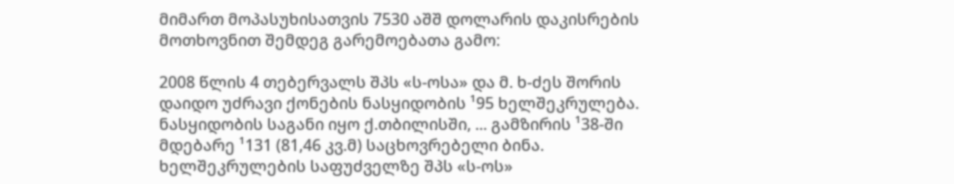მიმართ მოპასუხისათვის 7530 აშშ დოლარის დაკისრების მოთხოვნით შემდეგ გარემოებათა გამო:

2008 წლის 4 თებერვალს შპს «ს-ოსა» და მ. ხ-ძეს შორის დაიდო უძრავი ქონების ნასყიდობის ¹95 ხელშეკრულება. ნასყიდობის საგანი იყო ქ.თბილისში, ... გამზირის ¹38-ში მდებარე ¹131 (81,46 კვ.მ) საცხოვრებელი ბინა. ხელშეკრულების საფუძველზე შპს «ს-ოს»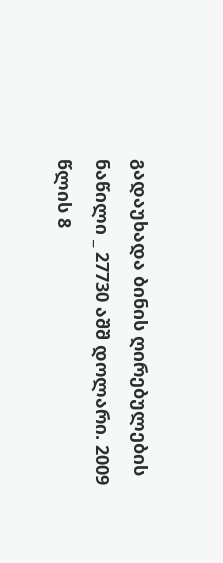გადაუხადა ბინის ღირებულების ნაწილი _ 27730 აშშ დოლარი. 2009 წლის 8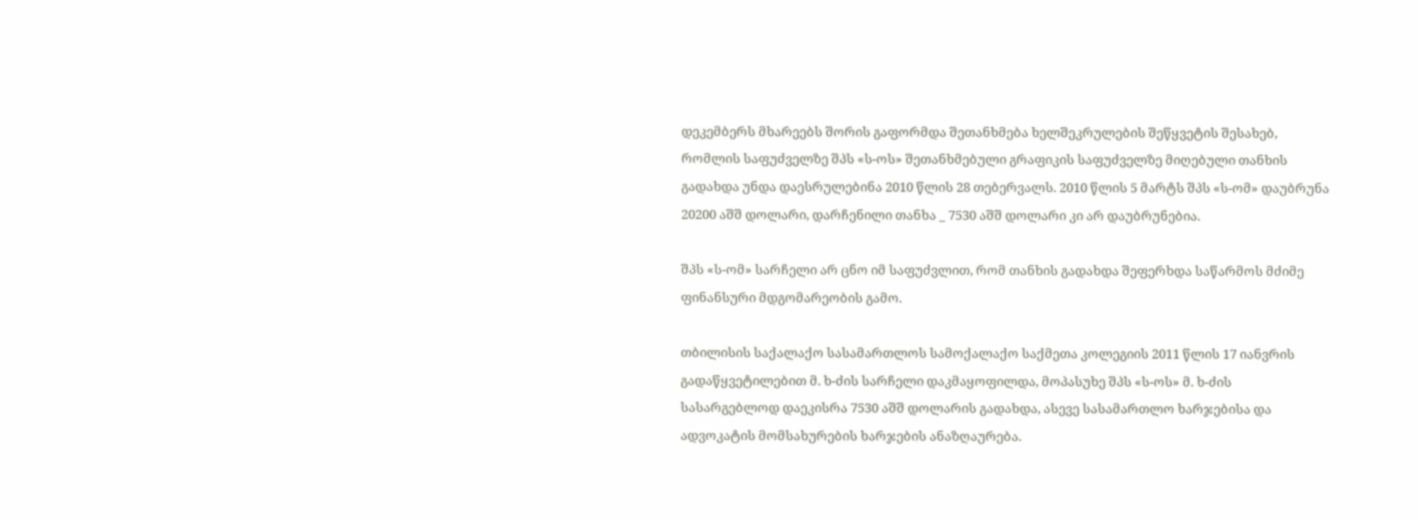დეკემბერს მხარეებს შორის გაფორმდა შეთანხმება ხელშეკრულების შეწყვეტის შესახებ, რომლის საფუძველზე შპს «ს-ოს» შეთანხმებული გრაფიკის საფუძველზე მიღებული თანხის გადახდა უნდა დაესრულებინა 2010 წლის 28 თებერვალს. 2010 წლის 5 მარტს შპს «ს-ომ» დაუბრუნა 20200 აშშ დოლარი, დარჩენილი თანხა _ 7530 აშშ დოლარი კი არ დაუბრუნებია.

შპს «ს-ომ» სარჩელი არ ცნო იმ საფუძვლით, რომ თანხის გადახდა შეფერხდა საწარმოს მძიმე ფინანსური მდგომარეობის გამო.

თბილისის საქალაქო სასამართლოს სამოქალაქო საქმეთა კოლეგიის 2011 წლის 17 იანვრის გადაწყვეტილებით მ. ხ-ძის სარჩელი დაკმაყოფილდა, მოპასუხე შპს «ს-ოს» მ. ხ-ძის სასარგებლოდ დაეკისრა 7530 აშშ დოლარის გადახდა, ასევე სასამართლო ხარჯებისა და ადვოკატის მომსახურების ხარჯების ანაზღაურება.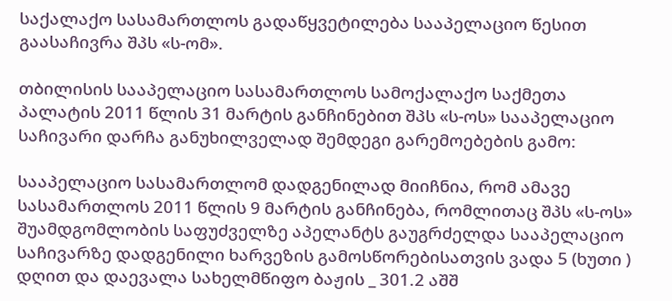საქალაქო სასამართლოს გადაწყვეტილება სააპელაციო წესით გაასაჩივრა შპს «ს-ომ».

თბილისის სააპელაციო სასამართლოს სამოქალაქო საქმეთა პალატის 2011 წლის 31 მარტის განჩინებით შპს «ს-ოს» სააპელაციო საჩივარი დარჩა განუხილველად შემდეგი გარემოებების გამო:

სააპელაციო სასამართლომ დადგენილად მიიჩნია, რომ ამავე სასამართლოს 2011 წლის 9 მარტის განჩინება, რომლითაც შპს «ს-ოს» შუამდგომლობის საფუძველზე აპელანტს გაუგრძელდა სააპელაციო საჩივარზე დადგენილი ხარვეზის გამოსწორებისათვის ვადა 5 (ხუთი ) დღით და დაევალა სახელმწიფო ბაჟის _ 301.2 აშშ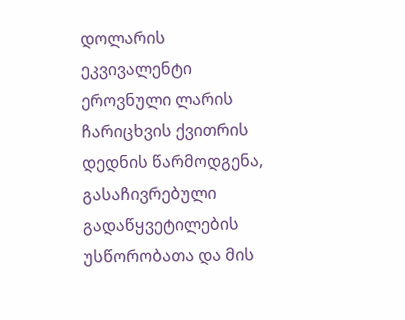დოლარის ეკვივალენტი ეროვნული ლარის ჩარიცხვის ქვითრის დედნის წარმოდგენა, გასაჩივრებული გადაწყვეტილების უსწორობათა და მის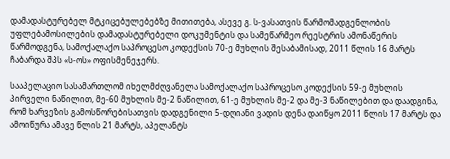დამადასტურებელ მტკიცებულებებზე მითითება, ასევე გ. ს-ვასათვის წარმომადგენლობის უფლებამოსილების დამადასტურებელი დოკუმენტის და სამეწარმეო რეესტრის ამონაწერის წარმოდგენა, სამოქალაქო საპროცესო კოდექსის 70-ე მუხლის შესაბამისად, 2011 წლის 16 მარტს ჩაბარდა შპს «ს-ოს» ოფისმენეჯერს.

სააპელაციო სასამართლომ იხელმძღვანელა სამოქალაქო საპროცესო კოდექსის 59-ე მუხლის პირველი ნაწილით, მე-60 მუხლის მე-2 ნაწილით, 61-ე მუხლის მე-2 და მე-3 ნაწილებით და დაადგინა, რომ ხარვეზის გამოსწორებისათვის დადგენილი 5-დღიანი ვადის დენა დაიწყო 2011 წლის 17 მარტს და ამოიწურა ამავე წლის 21 მარტს, აპელანტს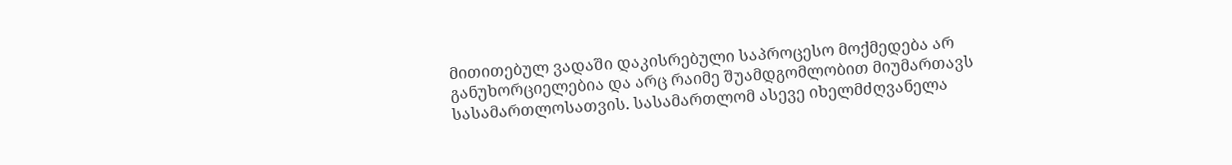მითითებულ ვადაში დაკისრებული საპროცესო მოქმედება არ განუხორციელებია და არც რაიმე შუამდგომლობით მიუმართავს სასამართლოსათვის. სასამართლომ ასევე იხელმძღვანელა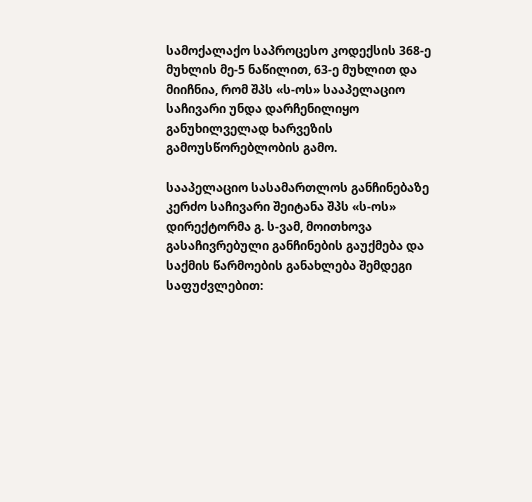სამოქალაქო საპროცესო კოდექსის 368-ე მუხლის მე-5 ნაწილით, 63-ე მუხლით და მიიჩნია, რომ შპს «ს-ოს» სააპელაციო საჩივარი უნდა დარჩენილიყო განუხილველად ხარვეზის გამოუსწორებლობის გამო.

სააპელაციო სასამართლოს განჩინებაზე კერძო საჩივარი შეიტანა შპს «ს-ოს» დირექტორმა გ. ს-ვამ, მოითხოვა გასაჩივრებული განჩინების გაუქმება და საქმის წარმოების განახლება შემდეგი საფუძვლებით: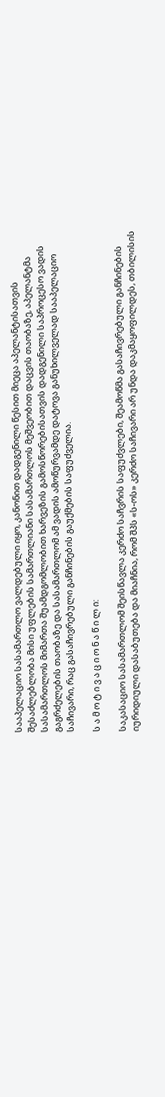სააპელაციო სასამართლო ვალდებული იყო, კანონით დადგენილი წესით მიეცა აპელანტისათვის შესაძლებლობა მისი უფლების სამართლიანი სასამართლოს მეშვეობით დაცვის თაობაზე, აპელანტმა სასამართლოს მიმართა შუამდგომლობით ხარვეზის გამოსწორებისათვის დადგენილი საპროცესო ვადის გაგრძელების თაობაზე და სასამართლომ ამ ვადის ამოწურვამდე დატოვა განუხილველად სააპელაციო საჩივარი, რაც გასაჩივრებული განჩინების გაუქმების საფუძველია.

ს ა მ ო ტ ი ვ ა ც ი ო ნ ა წ ი ლ ი:

საკასაციო სასამართლომ შეისწავლა კერძო საჩვრის საფუძვლები, შეამოწმა გასაჩივრებული განჩინების იურიდიული დასაბუთება და მიაჩნია, რომ შპს «ს-ოს» კერძო საჩივარი არ უნდა დაკმაყოფილდეს, თბილისის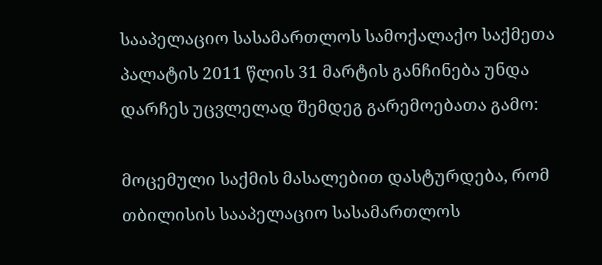სააპელაციო სასამართლოს სამოქალაქო საქმეთა პალატის 2011 წლის 31 მარტის განჩინება უნდა დარჩეს უცვლელად შემდეგ გარემოებათა გამო:

მოცემული საქმის მასალებით დასტურდება, რომ თბილისის სააპელაციო სასამართლოს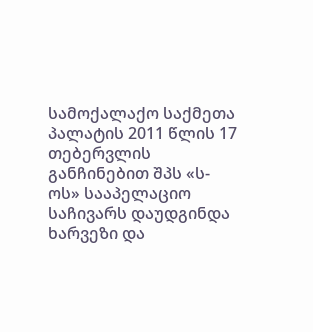სამოქალაქო საქმეთა პალატის 2011 წლის 17 თებერვლის განჩინებით შპს «ს-ოს» სააპელაციო საჩივარს დაუდგინდა ხარვეზი და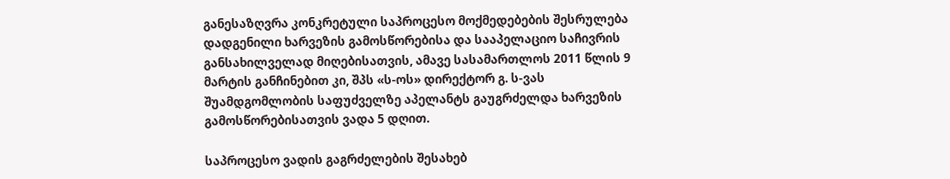განესაზღვრა კონკრეტული საპროცესო მოქმედებების შესრულება დადგენილი ხარვეზის გამოსწორებისა და სააპელაციო საჩივრის განსახილველად მიღებისათვის, ამავე სასამართლოს 2011 წლის 9 მარტის განჩინებით კი, შპს «ს-ოს» დირექტორ გ. ს-ვას შუამდგომლობის საფუძველზე აპელანტს გაუგრძელდა ხარვეზის გამოსწორებისათვის ვადა 5 დღით.

საპროცესო ვადის გაგრძელების შესახებ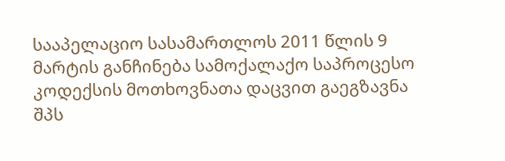სააპელაციო სასამართლოს 2011 წლის 9 მარტის განჩინება სამოქალაქო საპროცესო კოდექსის მოთხოვნათა დაცვით გაეგზავნა შპს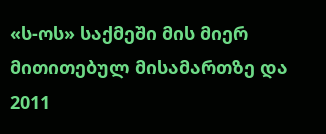«ს-ოს» საქმეში მის მიერ მითითებულ მისამართზე და 2011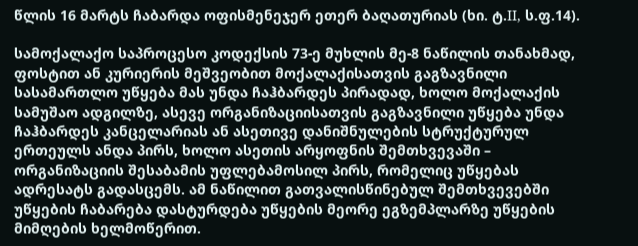წლის 16 მარტს ჩაბარდა ოფისმენეჯერ ეთერ ბაღათურიას (ხი. ტ.II, ს.ფ.14).

სამოქალაქო საპროცესო კოდექსის 73-ე მუხლის მე-8 ნაწილის თანახმად, ფოსტით ან კურიერის მეშვეობით მოქალაქისათვის გაგზავნილი სასამართლო უწყება მას უნდა ჩაჰბარდეს პირადად, ხოლო მოქალაქის სამუშაო ადგილზე, ასევე ორგანიზაციისათვის გაგზავნილი უწყება უნდა ჩაჰბარდეს კანცელარიას ან ასეთივე დანიშნულების სტრუქტურულ ერთეულს ანდა პირს, ხოლო ასეთის არყოფნის შემთხვევაში – ორგანიზაციის შესაბამის უფლებამოსილ პირს, რომელიც უწყებას ადრესატს გადასცემს. ამ ნაწილით გათვალისწინებულ შემთხვევებში უწყების ჩაბარება დასტურდება უწყების მეორე ეგზემპლარზე უწყების მიმღების ხელმოწერით.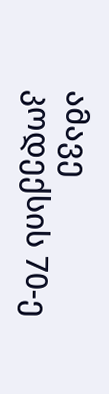ამავე კოდექსის 70-ე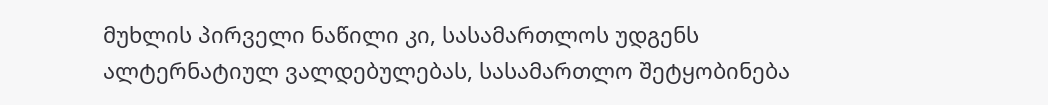მუხლის პირველი ნაწილი კი, სასამართლოს უდგენს ალტერნატიულ ვალდებულებას, სასამართლო შეტყობინება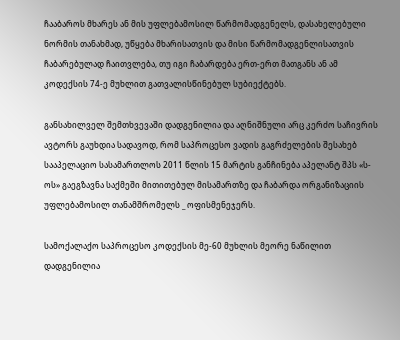ჩააბაროს მხარეს ან მის უფლებამოსილ წარმომადგენელს, დასახელებული ნორმის თანახმად, უწყება მხარისათვის და მისი წარმომადგენლისათვის ჩაბარებულად ჩაითვლება, თუ იგი ჩაბარდება ერთ-ერთ მათგანს ან ამ კოდექსის 74-ე მუხლით გათვალისწინებულ სუბიექტებს.

განსახილველ შემთხვევაში დადგენილია და აღნიშნული არც კერძო საჩივრის ავტორს გაუხდია სადავოდ, რომ საპროცესო ვადის გაგრძელების შესახებ სააპელაციო სასამართლოს 2011 წლის 15 მარტის განჩინება აპელანტ შპს «ს-ოს» გაეგზავნა საქმეში მითითებულ მისამართზე და ჩაბარდა ორგანიზაციის უფლებამოსილ თანამშრომელს _ ოფისმენეჯერს.

სამოქალაქო საპროცესო კოდექსის მე-60 მუხლის მეორე ნაწილით დადგენილია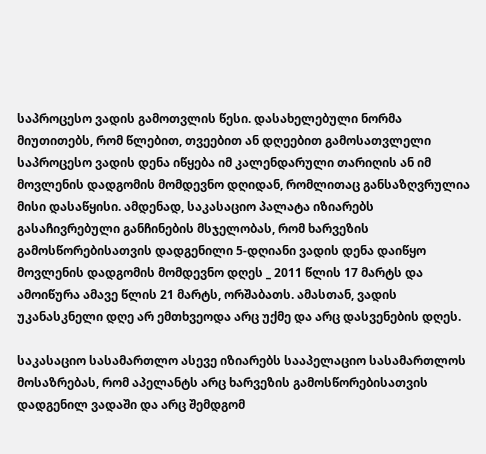საპროცესო ვადის გამოთვლის წესი. დასახელებული ნორმა მიუთითებს, რომ წლებით, თვეებით ან დღეებით გამოსათვლელი საპროცესო ვადის დენა იწყება იმ კალენდარული თარიღის ან იმ მოვლენის დადგომის მომდევნო დღიდან, რომლითაც განსაზღვრულია მისი დასაწყისი. ამდენად, საკასაციო პალატა იზიარებს გასაჩივრებული განჩინების მსჯელობას, რომ ხარვეზის გამოსწორებისათვის დადგენილი 5-დღიანი ვადის დენა დაიწყო მოვლენის დადგომის მომდევნო დღეს _ 2011 წლის 17 მარტს და ამოიწურა ამავე წლის 21 მარტს, ორშაბათს. ამასთან, ვადის უკანასკნელი დღე არ ემთხვეოდა არც უქმე და არც დასვენების დღეს.

საკასაციო სასამართლო ასევე იზიარებს სააპელაციო სასამართლოს მოსაზრებას, რომ აპელანტს არც ხარვეზის გამოსწორებისათვის დადგენილ ვადაში და არც შემდგომ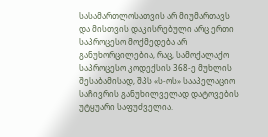სასამართლოსათვის არ მიუმართავს და მისთვის დაკისრებული არც ერთი საპროცესო მოქმედება არ განუხორცილებია, რაც, სამოქალაქო საპროცესო კოდექსის 368-ე მუხლის შესაბამისად, შპს «ს-ოს» სააპელაციო საჩივრის განუხილველად დატოვების უტყუარი საფუძველია.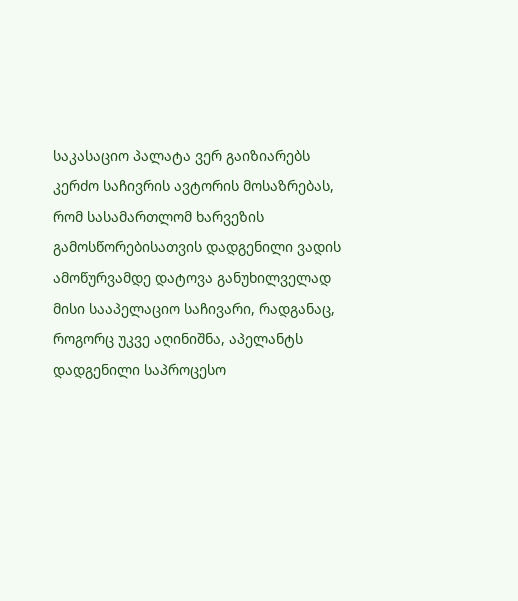საკასაციო პალატა ვერ გაიზიარებს კერძო საჩივრის ავტორის მოსაზრებას, რომ სასამართლომ ხარვეზის გამოსწორებისათვის დადგენილი ვადის ამოწურვამდე დატოვა განუხილველად მისი სააპელაციო საჩივარი, რადგანაც, როგორც უკვე აღინიშნა, აპელანტს დადგენილი საპროცესო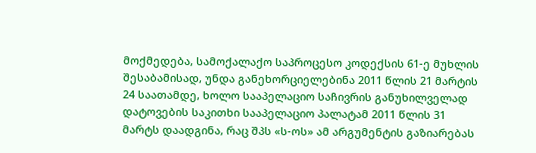მოქმედება, სამოქალაქო საპროცესო კოდექსის 61-ე მუხლის შესაბამისად, უნდა განეხორციელებინა 2011 წლის 21 მარტის 24 საათამდე, ხოლო სააპელაციო საჩივრის განუხილველად დატოვების საკითხი სააპელაციო პალატამ 2011 წლის 31 მარტს დაადგინა, რაც შპს «ს-ოს» ამ არგუმენტის გაზიარებას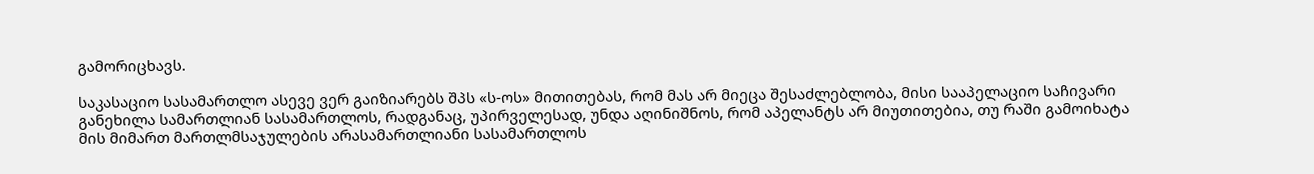გამორიცხავს.

საკასაციო სასამართლო ასევე ვერ გაიზიარებს შპს «ს-ოს» მითითებას, რომ მას არ მიეცა შესაძლებლობა, მისი სააპელაციო საჩივარი განეხილა სამართლიან სასამართლოს, რადგანაც, უპირველესად, უნდა აღინიშნოს, რომ აპელანტს არ მიუთითებია, თუ რაში გამოიხატა მის მიმართ მართლმსაჯულების არასამართლიანი სასამართლოს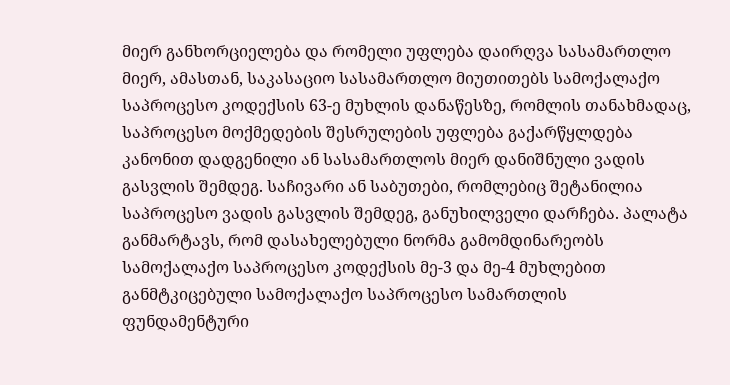მიერ განხორციელება და რომელი უფლება დაირღვა სასამართლო მიერ, ამასთან, საკასაციო სასამართლო მიუთითებს სამოქალაქო საპროცესო კოდექსის 63-ე მუხლის დანაწესზე, რომლის თანახმადაც, საპროცესო მოქმედების შესრულების უფლება გაქარწყლდება კანონით დადგენილი ან სასამართლოს მიერ დანიშნული ვადის გასვლის შემდეგ. საჩივარი ან საბუთები, რომლებიც შეტანილია საპროცესო ვადის გასვლის შემდეგ, განუხილველი დარჩება. პალატა განმარტავს, რომ დასახელებული ნორმა გამომდინარეობს სამოქალაქო საპროცესო კოდექსის მე-3 და მე-4 მუხლებით განმტკიცებული სამოქალაქო საპროცესო სამართლის ფუნდამენტური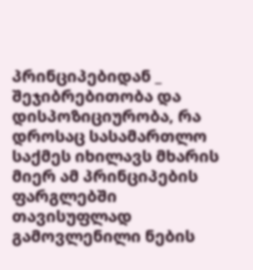პრინციპებიდან _ შეჯიბრებითობა და დისპოზიციურობა, რა დროსაც სასამართლო საქმეს იხილავს მხარის მიერ ამ პრინციპების ფარგლებში თავისუფლად გამოვლენილი ნების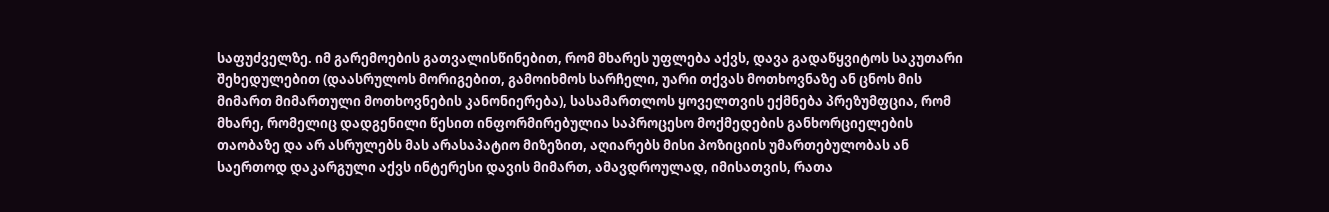საფუძველზე. იმ გარემოების გათვალისწინებით, რომ მხარეს უფლება აქვს, დავა გადაწყვიტოს საკუთარი შეხედულებით (დაასრულოს მორიგებით, გამოიხმოს სარჩელი, უარი თქვას მოთხოვნაზე ან ცნოს მის მიმართ მიმართული მოთხოვნების კანონიერება), სასამართლოს ყოველთვის ექმნება პრეზუმფცია, რომ მხარე, რომელიც დადგენილი წესით ინფორმირებულია საპროცესო მოქმედების განხორციელების თაობაზე და არ ასრულებს მას არასაპატიო მიზეზით, აღიარებს მისი პოზიციის უმართებულობას ან საერთოდ დაკარგული აქვს ინტერესი დავის მიმართ, ამავდროულად, იმისათვის, რათა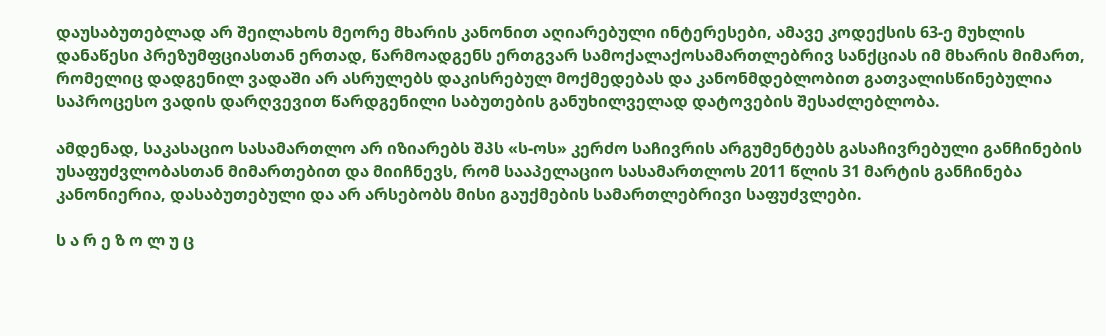დაუსაბუთებლად არ შეილახოს მეორე მხარის კანონით აღიარებული ინტერესები, ამავე კოდექსის 63-ე მუხლის დანაწესი პრეზუმფციასთან ერთად, წარმოადგენს ერთგვარ სამოქალაქოსამართლებრივ სანქციას იმ მხარის მიმართ, რომელიც დადგენილ ვადაში არ ასრულებს დაკისრებულ მოქმედებას და კანონმდებლობით გათვალისწინებულია საპროცესო ვადის დარღვევით წარდგენილი საბუთების განუხილველად დატოვების შესაძლებლობა.

ამდენად, საკასაციო სასამართლო არ იზიარებს შპს «ს-ოს» კერძო საჩივრის არგუმენტებს გასაჩივრებული განჩინების უსაფუძვლობასთან მიმართებით და მიიჩნევს, რომ სააპელაციო სასამართლოს 2011 წლის 31 მარტის განჩინება კანონიერია, დასაბუთებული და არ არსებობს მისი გაუქმების სამართლებრივი საფუძვლები.

ს ა რ ე ზ ო ლ უ ც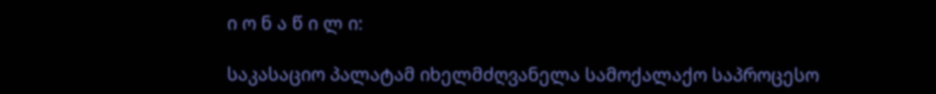ი ო ნ ა წ ი ლ ი:

საკასაციო პალატამ იხელმძღვანელა სამოქალაქო საპროცესო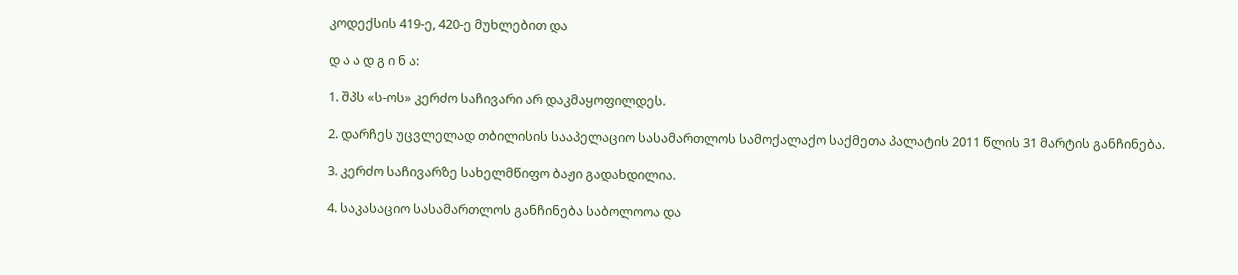კოდექსის 419-ე, 420-ე მუხლებით და

დ ა ა დ გ ი ნ ა:

1. შპს «ს-ოს» კერძო საჩივარი არ დაკმაყოფილდეს.

2. დარჩეს უცვლელად თბილისის სააპელაციო სასამართლოს სამოქალაქო საქმეთა პალატის 2011 წლის 31 მარტის განჩინება.

3. კერძო საჩივარზე სახელმწიფო ბაჟი გადახდილია.

4. საკასაციო სასამართლოს განჩინება საბოლოოა და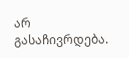არ გასაჩივრდება.